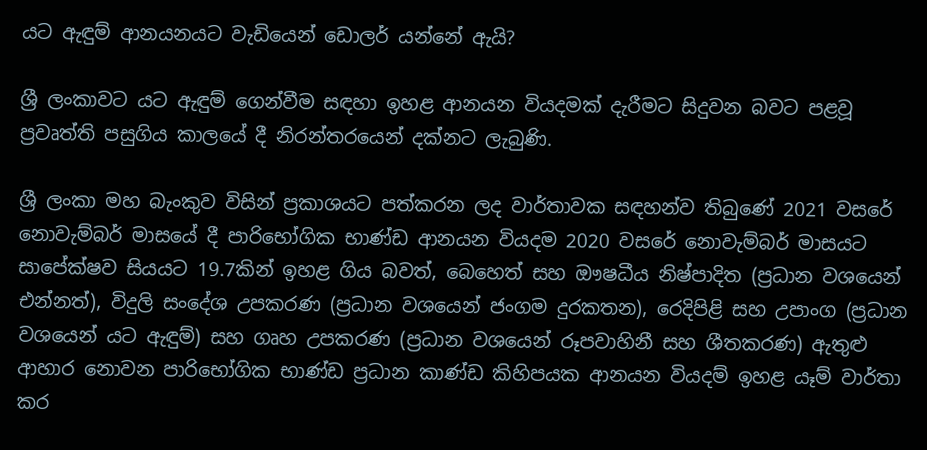යට ඇඳුම් ආනයනයට වැඩියෙන් ඩොලර් යන්නේ ඇයි?

ශ්‍රී ලංකාවට යට ඇඳුම් ගෙන්වීම සඳහා ඉහළ ආනයන වියදමක් දැරීමට සිදුවන බවට පළවූ ප්‍රවෘත්ති පසුගිය කාලයේ දී නිරන්තරයෙන් දක්නට ලැබුණි.

ශ්‍රී ලංකා මහ බැංකුව විසින් ප්‍රකාශයට පත්කරන ලද වාර්තාවක සඳහන්ව තිබුණේ 2021 වසරේ නොවැම්බර් මාසයේ දී පාරිභෝගික භාණ්ඩ ආනයන වියදම 2020 වසරේ නොවැම්බර් මාසයට සාපේක්ෂව සියයට 19.7කින් ඉහළ ගිය බවත්, බෙහෙත් සහ ඖෂධීය නිෂ්පාදිත (ප්‍රධාන වශයෙන් එන්නත්), විදුලි සංදේශ උපකරණ (ප්‍රධාන වශයෙන් ජංගම දුරකතන), රෙදිපිළි සහ උපාංග (ප්‍රධාන වශයෙන් යට ඇඳුම්) සහ ගෘහ උපකරණ (ප්‍රධාන වශයෙන් රූපවාහිනී සහ ශීතකරණ) ඇතුළු ආහාර නොවන පාරිභෝගික භාණ්ඩ ප්‍රධාන කාණ්ඩ කිහිපයක ආනයන වියදම් ඉහළ යෑම් වාර්තා කර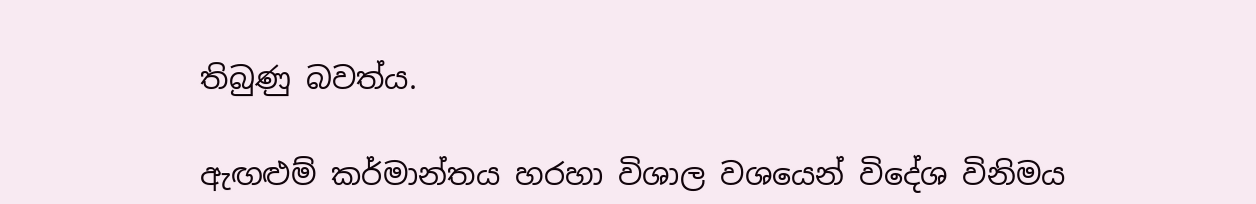තිබුණු බවත්ය.

ඇඟළුම් කර්මාන්තය හරහා විශාල වශයෙන් විදේශ විනිමය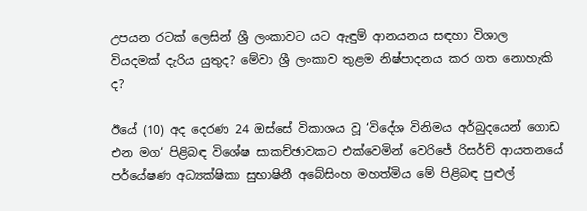උපයන රටක් ලෙසින් ශ්‍රී ලංකාවට යට ඇඳුම් ආනයනය සඳහා විශාල වියදමක් දැරිය යුතුද? මේවා ශ්‍රී ලංකාව තුළම නිෂ්පාදනය කර ගත නොහැකි ද?

ඊයේ (10) අද දෙරණ 24 ඔස්සේ විකාශය වූ ‘විදේශ විනිමය අර්බුදයෙන් ගොඩ එන මග‘ පිළිබඳ විශේෂ සාකච්ඡාවකට එක්වෙමින් වෙරිජේ රිසර්ච් ආයතනයේ පර්යේෂණ අධ්‍යක්ෂිකා සුභාෂිනී අබේසිංහ මහත්මිය මේ පිළිබඳ පුළුල්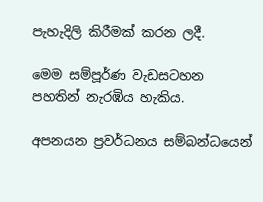පැහැදිලි කිරීමක් කරන ලදී.

මෙම සම්පූර්ණ වැඩසටහන පහතින් නැරඹිය හැකිය.

අපනයන ප්‍රවර්ධනය සම්බන්ධයෙන්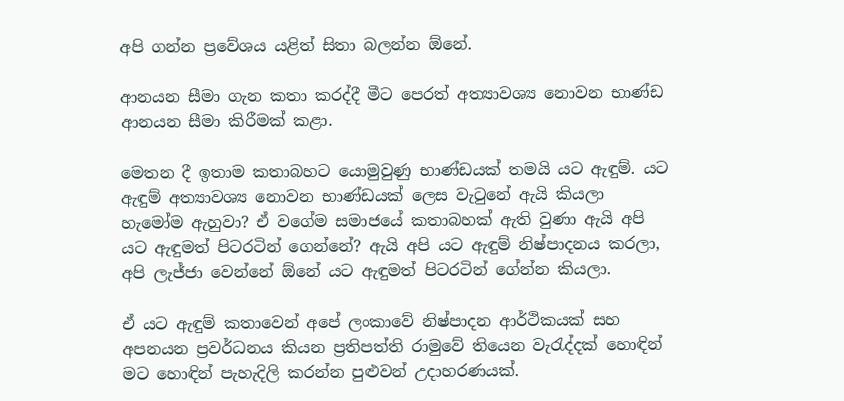අපි ගන්න ප්‍රවේශය යළිත් සිතා බලන්න ඕනේ.

ආනයන සීමා ගැන කතා කරද්දී මීට පෙරත් අත්‍යාවශ්‍ය නොවන භාණ්ඩ ආනයන සීමා කිරීමක් කළා.

මෙතන දී ඉතාම කතාබහට යොමුවුණු භාණ්ඩයක් තමයි යට ඇඳුම්. යට ඇඳුම් අත්‍යාවශ්‍ය නොවන භාණ්ඩයක් ලෙස වැටුනේ ඇයි කියලා හැමෝම ඇහුවා? ඒ වගේම සමාජයේ කතාබහක් ඇති වුණා ඇයි අපි යට ඇඳුමත් පිටරටින් ගෙන්නේ? ඇයි අපි යට ඇඳුම් නිෂ්පාදනය කරලා, අපි ලැජ්ජා වෙන්නේ ඕනේ යට ඇඳුමත් පිටරටින් ගේන්න කියලා.

ඒ යට ඇඳුම් කතාවෙන් අපේ ලංකාවේ නිෂ්පාදන ආර්ථිකයක් සහ අපනයන ප්‍රවර්ධනය කියන ප්‍රතිපත්ති රාමුවේ තියෙන වැරැද්දක් හොඳින් මට හොඳින් පැහැදිලි කරන්න පුළුවන් උදාහරණයක්.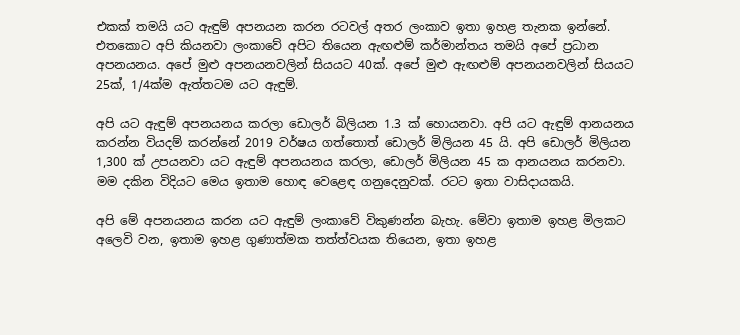එකක් තමයි යට ඇඳුම් අපනයන කරන රටවල් අතර ලංකාව ඉතා ඉහළ තැනක ඉන්නේ. එතකොට අපි කියනවා ලංකාවේ අපිට තියෙන ඇඟළුම් කර්මාන්තය තමයි අපේ ප්‍රධාන අපනයනය. අපේ මුළු අපනයනවලින් සියයට 40ක්. අපේ මුළු ඇඟළුම් අපනයනවලින් සියයට 25ක්, 1/4ක්ම ඇත්තටම යට ඇඳුම්.

අපි යට ඇඳුම් අපනයනය කරලා ඩොලර් බිලියන 1.3 ක් හොයනවා. අපි යට ඇඳුම් ආනයනය කරන්න වියදම් කරන්නේ 2019 වර්ෂය ගත්තොත් ඩොලර් මිලියන 45 යි. අපි ඩොලර් මිලියන 1,300 ක් උපයනවා යට ඇඳුම් අපනයනය කරලා, ඩොලර් මිලියන 45 ක ආනයනය කරනවා. මම දකින විදියට මෙය ඉතාම හොඳ වෙළෙඳ ගනුදෙනුවක්. රටට ඉතා වාසිදායකයි.

අපි මේ අපනයනය කරන යට ඇඳුම් ලංකාවේ විකුණන්න බැහැ. මේවා ඉතාම ඉහළ මිලකට අලෙවි වන, ඉතාම ඉහළ ගුණාත්මක තත්ත්වයක තියෙන, ඉතා ඉහළ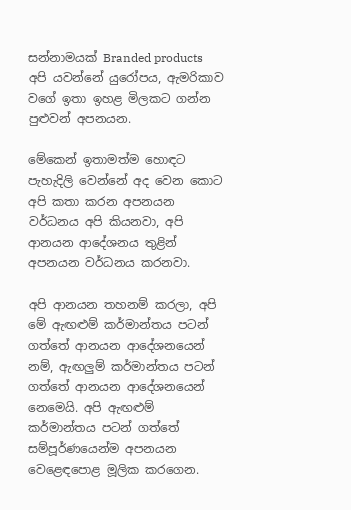සන්නාමයක් Branded products අපි යවන්නේ යුරෝපය, ඇමරිකාව වගේ ඉතා ඉහළ මිලකට ගන්න පුළුවන් අපනයන.

මේකෙන් ඉතාමත්ම හොඳට පැහැදිලි වෙන්නේ අද වෙන කොට අපි කතා කරන අපනයන වර්ධනය අපි කියනවා, අපි ආනයන ආදේශනය තුළින් අපනයන වර්ධනය කරනවා.

අපි ආනයන තහනම් කරලා, අපි මේ ඇඟළුම් කර්මාන්තය පටන් ගත්තේ ආනයන ආදේශනයෙන් නම්, ඇඟලුම් කර්මාන්තය පටන් ගත්තේ ආනයන ආදේශනයෙන් නෙමෙයි. අපි ඇඟළුම් කර්මාන්තය පටන් ගත්තේ සම්පූර්ණයෙන්ම අපනයන වෙළෙඳපොළ මූලික කරගෙන.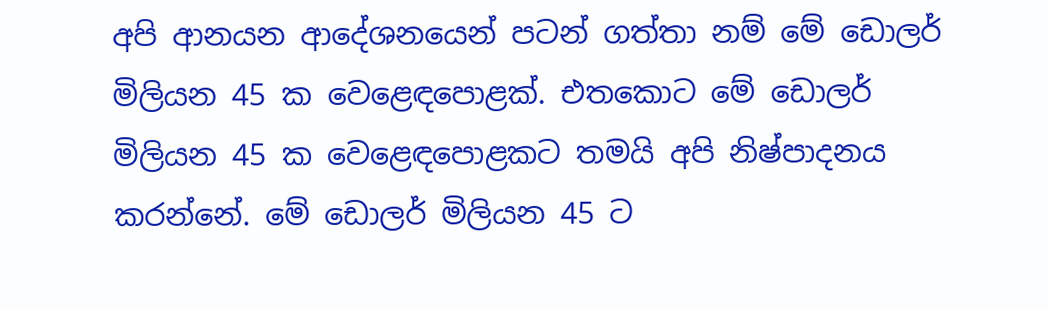අපි ආනයන ආදේශනයෙන් පටන් ගත්තා නම් මේ ඩොලර් මිලියන 45 ක වෙළෙඳපොළක්. එතකොට මේ ඩොලර් මිලියන 45 ක වෙළෙඳපොළකට තමයි අපි නිෂ්පාදනය කරන්නේ. මේ ඩොලර් මිලියන 45 ට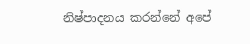නිෂ්පාදනය කරන්නේ අපේ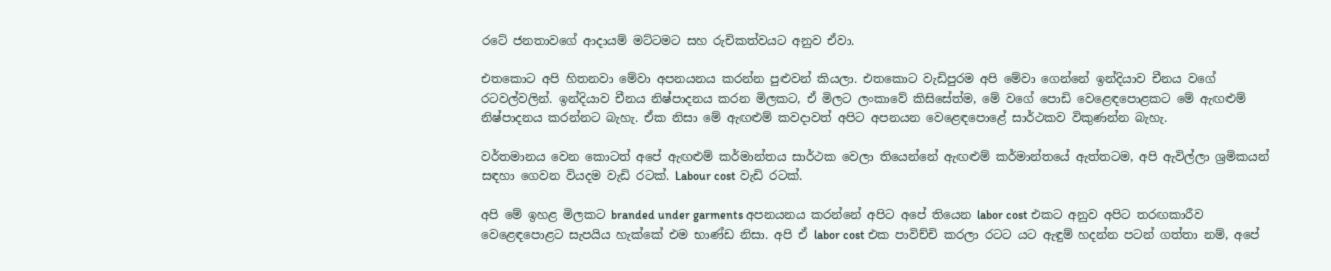රටේ ජනතාවගේ ආදායම් මට්ටමට සහ රුචිකත්වයට අනුව ඒවා.

එතකොට අපි හිතනවා මේවා අපනයනය කරන්න පුළුවන් කියලා. එතකොට වැඩිපුරම අපි මේවා ගෙන්නේ ඉන්දියාව චීනය වගේ රටවල්වලින්. ඉන්දියාව චීනය නිෂ්පාදනය කරන මිලකට, ඒ මිලට ලංකාවේ කිසිසේත්ම, මේ වගේ පොඩි වෙළෙඳපොළකට මේ ඇඟළුම් නිෂ්පාදනය කරන්නට බැහැ. ඒක නිසා මේ ඇඟළුම් කවදාවත් අපිට අපනයන වෙළෙඳපොළේ සාර්ථකව විකුණන්න බැහැ.

වර්තමානය වෙන කොටත් අපේ ඇඟළුම් කර්මාන්තය සාර්ථක වෙලා තියෙන්නේ ඇඟළුම් කර්මාන්තයේ ඇත්තටම, අපි ඇවිල්ලා ශ්‍රමිකයන් සඳහා ගෙවන වියදම වැඩි රටක්. Labour cost වැඩි රටක්.

අපි මේ ඉහළ මිලකට branded under garments අපනයනය කරන්නේ අපිට අපේ තියෙන labor cost එකට අනුව අපිට තරඟකාරීව වෙළෙඳපොළට සැපයිය හැක්කේ එම භාණ්ඩ නිසා. අපි ඒ labor cost එක පාවිච්චි කරලා රටට යට ඇඳුම් හදන්න පටන් ගත්තා නම්, අපේ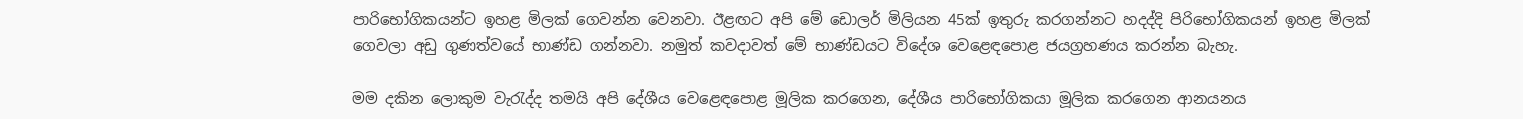පාරිභෝගිකයන්ට ඉහළ මිලක් ගෙවන්න වෙනවා. ඊළඟට අපි මේ ඩොලර් මිලියන 45ක් ඉතුරු කරගන්නට හදද්දි පිරිභෝගිකයන් ඉහළ මිලක් ගෙවලා අඩු ගුණත්වයේ භාණ්ඩ ගන්නවා. නමුත් කවදාවත් මේ භාණ්ඩයට විදේශ වෙළෙඳපොළ ජයග්‍රහණය කරන්න බැහැ.

මම දකින ලොකුම වැරැද්ද තමයි අපි දේශීය වෙළෙඳපොළ මූලික කරගෙන, දේශීය පාරිභෝගිකයා මූලික කරගෙන ආනයනය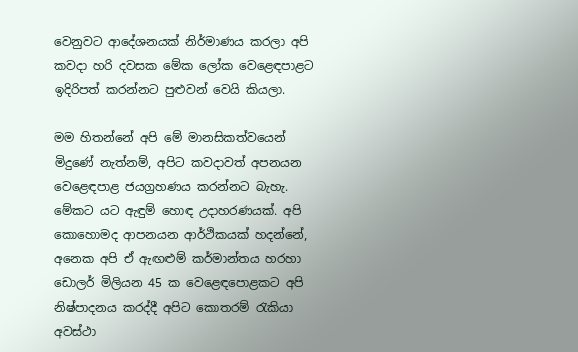වෙනුවට ආදේශනයක් නිර්මාණය කරලා අපි කවදා හරි දවසක මේක ලෝක වෙළෙඳපාළට ඉදිරිපත් කරන්නට පුළුවන් වෙයි කියලා.

මම හිතන්නේ අපි මේ මානසිකත්වයෙන් මිදුණේ නැත්නම්, අපිට කවදාවත් අපනයන වෙළෙඳපාළ ජයග්‍රහණය කරන්නට බැහැ. මේකට යට ඇඳුම් හොඳ උදාහරණයක්. අපි කොහොමද ආපනයන ආර්ථිකයක් හදන්නේ, අනෙක අපි ඒ ඇඟළුම් කර්මාන්තය හරහා ඩොලර් මිලියන 45 ක වෙළෙඳපොළකට අපි නිෂ්පාදනය කරද්දී අපිට කොතරම් රැකියා අවස්ථා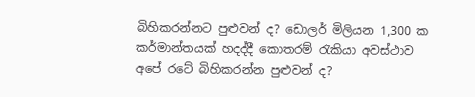බිහිකරන්නට පුළුවන් ද? ඩොලර් මිලියන 1,300 ක කර්මාන්තයක් හදද්දී කොතරම් රැකියා අවස්ථාව අපේ රටේ බිහිකරන්න පුළුවන් ද?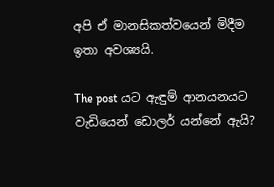අපි ඒ මානසිකත්වයෙන් මිදීම ඉතා අවශ්‍යයි.

The post යට ඇඳුම් ආනයනයට වැඩියෙන් ඩොලර් යන්නේ ඇයි?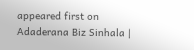appeared first on Adaderana Biz Sinhala |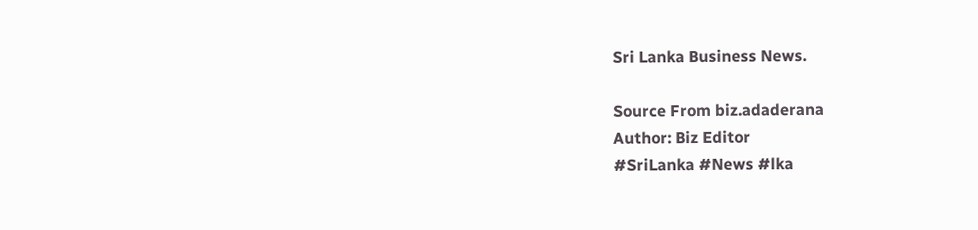Sri Lanka Business News.

Source From biz.adaderana
Author: Biz Editor
#SriLanka #News #lka